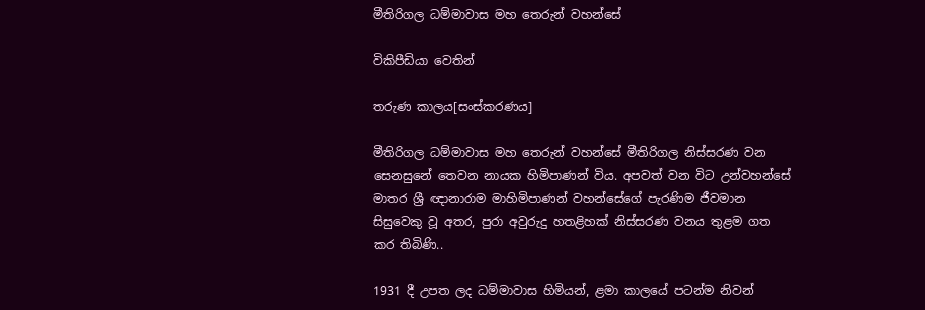මීතිරිගල ධම්මාවාස මහ තෙරුන් වහන්සේ

විකිපීඩියා වෙතින්

තරුණ කාලය[සංස්කරණය]

මීතිරිගල ධම්මාවාස මහ තෙරුන් වහන්සේ මීතිරිගල නිස්සරණ වන සෙනසුනේ තෙවන නායක හිමිපාණන් විය. අපවත් වන විට උන්වහන්සේ මාතර ශ්‍රී ඥානාරාම මාහිමිපාණන් වහන්සේගේ පැරණිම ජීවමාන සිසුවෙකු වූ අතර, පුරා අවුරුදු හතළිහක් නිස්සරණ වනය තුළම ගත කර තිබිණි..

1931 දී උපත ලද ධම්මාවාස හිමියන්, ළමා කාලයේ පටන්ම නිවන්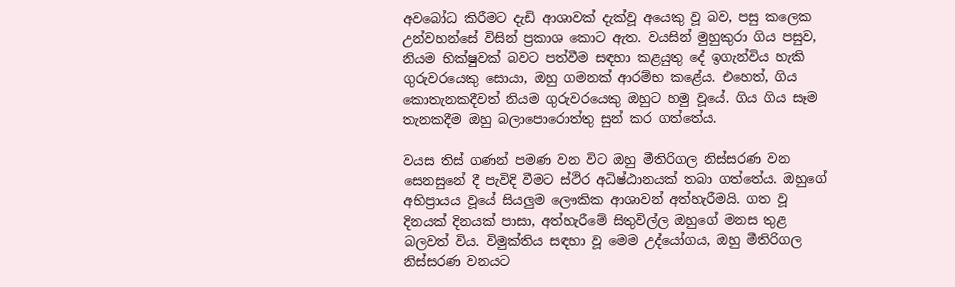අවබෝධ කිරීමට දැඩි ආශාවක් දැක්වූ අයෙකු වූ බව, පසු කලෙක උන්වහන්සේ විසින් ප්‍රකාශ කොට ඇත. වයසින් මුහුකුරා ගිය පසුව, නියම භික්ෂුවක් බවට පත්වීම සඳහා කළයුතු දේ ඉගැන්විය හැකි ගුරුවරයෙකු සොයා, ඔහු ගමනක් ආරම්භ කළේය. එහෙත්, ගිය කොතැනකදීවත් නියම ගුරුවරයෙකු ඔහුට හමු වූයේ. ගිය ගිය සෑම තැනකදීම ඔහු බලාපොරොත්තු සුන් කර ගත්තේය.

වයස තිස් ගණන් පමණ වන විට ඔහු මීතිරිගල නිස්සරණ වන සෙනසුනේ දී පැවිදි වීමට ස්ථිර අධිෂ්ඨානයක් තබා ගත්තේය. ඔහුගේ අභිප්‍රායය වූයේ සියලුම ලෞකික ආශාවන් අත්හැරීමයි. ගත වූ දිනයක් දිනයක් පාසා, අත්හැරීමේ සිතුවිල්ල ඔහුගේ මනස තුළ බලවත් විය. විමුක්තිය සඳහා වූ මෙම උද්යෝගය, ඔහු මීතිරිගල නිස්සරණ වනයට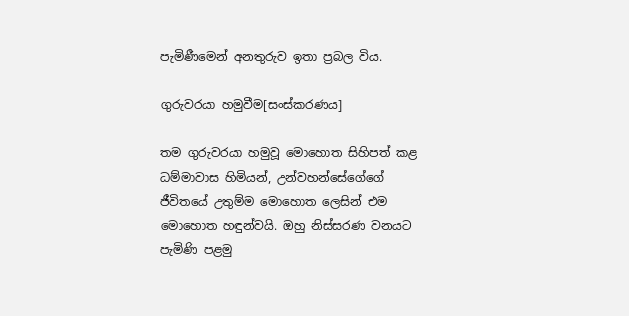පැමිණීමෙන් අනතුරුව ඉතා ප්‍රබල විය.

ගුරුවරයා හමුවීම[සංස්කරණය]

තම ගුරුවරයා හමුවූ මොහොත සිහිපත් කළ ධම්මාවාස හිමියන්, උන්වහන්සේගේගේ ජීවිතයේ උතුම්ම මොහොත ලෙසින් එම මොහොත හඳුන්වයි. ඔහු නිස්සරණ වනයට පැමිණි පළමු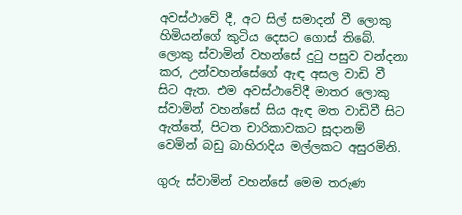අවස්ථාවේ දී, අට සිල් සමාදන් වී ලොකු හිමියන්ගේ කුටිය දෙසට ගොස් තිබේ. ලොකු ස්වාමින් වහන්සේ දුටු පසුව වන්දනා කර, උන්වහන්සේගේ ඇඳ අසල වාඩි වී සිට ඇත. එම අවස්ථාවේදී මාතර ලොකු ස්වාමින් වහන්සේ සිය ඇඳ මත වාඩිවී සිට ඇත්තේ, පිටත චාරිකාවකට සූදානම් වෙමින් බඩු බාහිරාදිය මල්ලකට අසුරමිනි.

ගුරු ස්වාමින් වහන්සේ මෙම තරුණ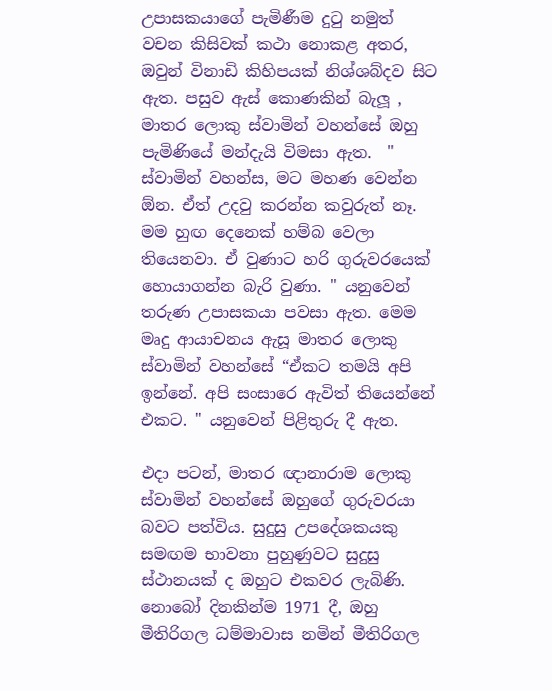උපාසකයාගේ පැමිණීම දුටු නමුත් වචන කිසිවක් කථා නොකළ අතර, ඔවුන් විනාඩි කිහිපයක් නිශ්ශබ්දව සිට ඇත. පසුව ඇස් කොණකින් බැලූ , මාතර ලොකු ස්වාමින් වහන්සේ ඔහු පැමිණියේ මන්දැයි විමසා ඇත.  " ස්වාමින් වහන්ස, මට මහණ වෙන්න ඕන. ඒත් උදවු කරන්න කවුරුත් නෑ. මම හුඟ දෙනෙක් හම්බ වෙලා තියෙනවා. ඒ වුණාට හරි ගුරුවරයෙක් හොයාගන්න බැරි වුණා. " යනුවෙන් තරුණ උපාසකයා පවසා ඇත. මෙම මෘදු ආයාචනය ඇසූ මාතර ලොකු ස්වාමින් වහන්සේ “ඒකට තමයි අපි ඉන්නේ. අපි සංසාරෙ ඇවිත් තියෙන්නේ එකට. " යනුවෙන් පිළිතුරු දී ඇත.

එදා පටන්, මාතර ඥානාරාම ලොකු ස්වාමින් වහන්සේ ඔහුගේ ගුරුවරයා බවට පත්විය. සුදුසු උපදේශකයකු සමඟම භාවනා පුහුණුවට සුදුසු ස්ථානයක් ද ඔහුට එකවර ලැබිණි. නොබෝ දිනකින්ම 1971 දී, ඔහු මීතිරිගල ධම්මාවාස නමින් මීතිරිගල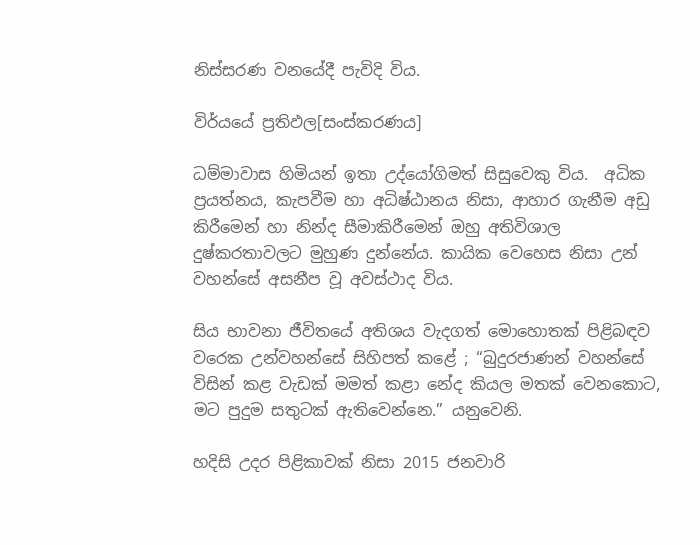නිස්සරණ වනයේදී පැවිදි විය.

විර්යයේ ප්‍රතිඵල[සංස්කරණය]

ධම්මාවාස හිමියන් ඉතා උද්යෝගිමත් සිසුවෙකු විය.  අධික ප්‍රයත්නය, කැපවීම හා අධිෂ්ඨානය නිසා, ආහාර ගැනීම අඩු කිරීමෙන් හා නින්ද සීමාකිරීමෙන් ඔහු අතිවිශාල දුෂ්කරතාවලට මුහුණ දුන්නේය. කායික වෙහෙස නිසා උන් වහන්සේ අසනීප වූ අවස්ථාද විය.

සිය භාවනා ජීවිතයේ අතිශය වැදගත් මොහොතක් පිළිබඳව වරෙක උන්වහන්සේ සිහිපත් කළේ ; “බුදුරජාණන් වහන්සේ විසින් කළ වැඩක් මමත් කළා නේද කියල මතක් වෙනකොට, මට පුදුම සතුටක් ඇතිවෙන්නෙ.” යනුවෙනි.

හදිසි උදර පිළිකාවක් නිසා 2015 ජනවාරි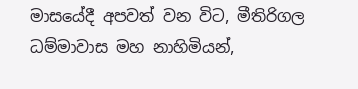මාසයේදී අපවත් වන විට, මීතිරිගල ධම්මාවාස මහ නාහිමියන්,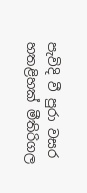පැවිදි වී පුරා වසර හතළිහක් මීතිරිගල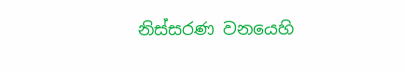නිස්සරණ වනයෙහි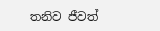තනිව ජීවත්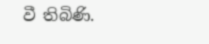වී තිබිණි.